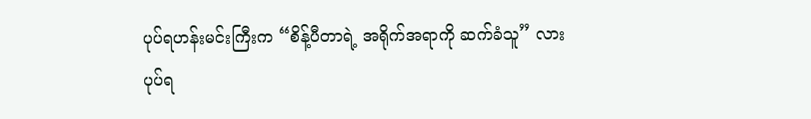ပုပ်ရဟန်းမင်းကြီးက “စိန့်ပီတာရဲ့ အရိုက်အရာကို ဆက်ခံသူ” လား
ပုပ်ရ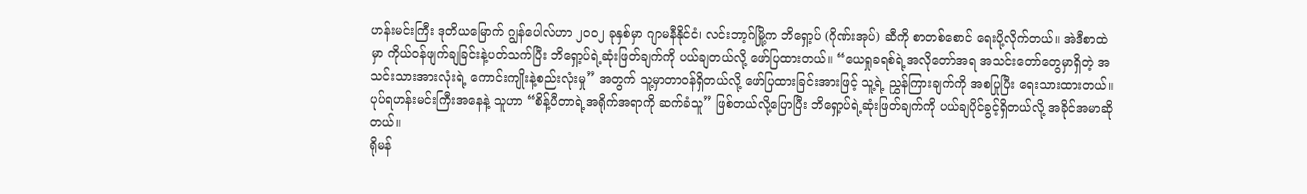ဟန်းမင်းကြီး ဒုတိယမြောက် ဂျွန်ပေါလ်ဟာ ၂၀၀၂ ခုနှစ်မှာ ဂျာမနီနိုင်ငံ၊ လင်းဘာ့ဂ်မြို့က ဘိရှော့ပ် (ဂိုဏ်းအုပ်) ဆီကို စာတစ်စောင် ရေးပို့လိုက်တယ်။ အဲဒီစာထဲမှာ ကိုယ်ဝန်ဖျက်ချခြင်းနဲ့ပတ်သက်ပြီး ဘိရှော့ပ်ရဲ့ဆုံးဖြတ်ချက်ကို ပယ်ချတယ်လို့ ဖော်ပြထားတယ်။ “ယေရှုခရစ်ရဲ့အလိုတော်အရ အသင်းတော်တွေမှာရှိတဲ့ အသင်းသားအားလုံးရဲ့ ကောင်းကျိုးနဲ့စည်းလုံးမှု” အတွက် သူ့မှာတာဝန်ရှိတယ်လို့ ဖော်ပြထားခြင်းအားဖြင့် သူ့ရဲ့ ညွှန်ကြားချက်ကို အစပြုပြီး ရေးသားထားတယ်။ ပုပ်ရဟန်းမင်းကြီးအနေနဲ့ သူဟာ “စိန့်ပီတာရဲ့အရိုက်အရာကို ဆက်ခံသူ” ဖြစ်တယ်လို့ပြောပြီး ဘိရှော့ပ်ရဲ့ဆုံးဖြတ်ချက်ကို ပယ်ချပိုင်ခွင့်ရှိတယ်လို့ အခိုင်အမာဆိုတယ်။
ရိုမန်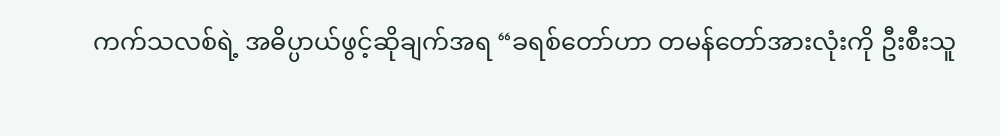ကက်သလစ်ရဲ့ အဓိပ္ပာယ်ဖွင့်ဆိုချက်အရ “ခရစ်တော်ဟာ တမန်တော်အားလုံးကို ဦးစီးသူ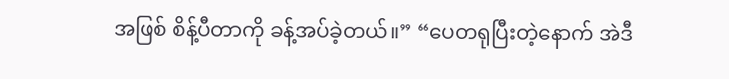အဖြစ် စိန့်ပီတာကို ခန့်အပ်ခဲ့တယ်။” “ပေတရုပြီးတဲ့နောက် အဲဒီ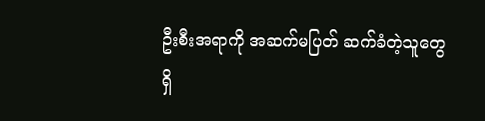ဦးစီးအရာကို အဆက်မပြတ် ဆက်ခံတဲ့သူတွေ ရှိ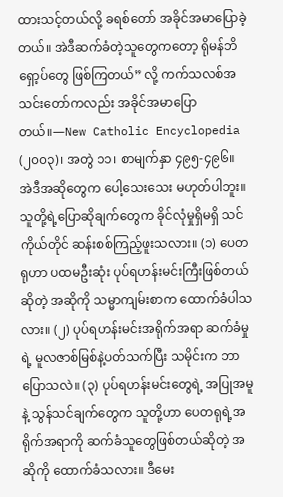ထားသင့်တယ်လို့ ခရစ်တော် အခိုင်အမာပြောခဲ့တယ်။ အဲဒီဆက်ခံတဲ့သူတွေကတော့ ရိုမန်ဘိရှော့ပ်တွေ ဖြစ်ကြတယ်” လို့ ကက်သလစ်အသင်းတော်ကလည်း အခိုင်အမာပြောတယ်။—New Catholic Encyclopedia (၂၀၀၃)၊ အတွဲ ၁၁၊ စာမျက်နှာ ၄၉၅-၄၉၆။
အဲဒီအဆိုတွေက ပေါ့သေးသေး မဟုတ်ပါဘူး။ သူတို့ရဲ့ပြောဆိုချက်တွေက ခိုင်လုံမှုရှိမရှိ သင်ကိုယ်တိုင် ဆန်းစစ်ကြည့်ဖူးသလား။ (၁) ပေတရုဟာ ပထမဦးဆုံး ပုပ်ရဟန်းမင်းကြီးဖြစ်တယ်ဆိုတဲ့ အဆိုကို သမ္မာကျမ်းစာက ထောက်ခံပါသလား။ (၂) ပုပ်ရဟန်းမင်းအရိုက်အရာ ဆက်ခံမှုရဲ့ မူလဇာစ်မြစ်နဲ့ပတ်သက်ပြီး သမိုင်းက ဘာပြောသလဲ။ (၃) ပုပ်ရဟန်းမင်းတွေရဲ့ အပြုအမူနဲ့ သွန်သင်ချက်တွေက သူတို့ဟာ ပေတရုရဲ့အရိုက်အရာကို ဆက်ခံသူတွေဖြစ်တယ်ဆိုတဲ့ အဆိုကို ထောက်ခံသလား။ ဒီမေး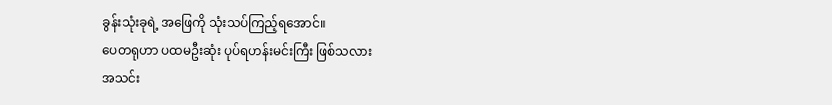ခွန်းသုံးခုရဲ့ အဖြေကို သုံးသပ်ကြည့်ရအောင်။
ပေတရုဟာ ပထမဦးဆုံး ပုပ်ရဟန်းမင်းကြီး ဖြစ်သလား
အသင်း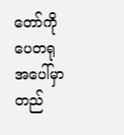တော်ကို ပေတရုအပေါ်မှာ တည်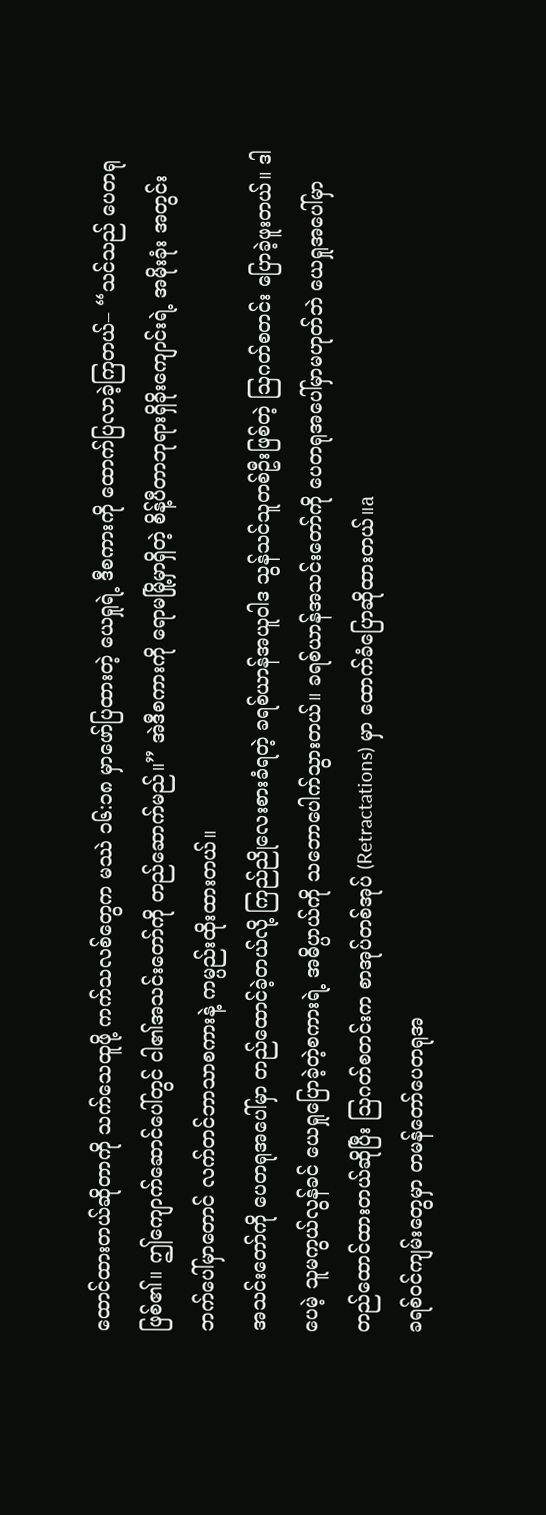ထောင်ထားတယ်ဆိုတာကို သက်သေထူဖို့ ကက်သလစ်တွေက မဿဲ ၁၆:၁၈ မှာဖော်ပြထားတဲ့ ယေရှုရဲ့ ဒီစကားကို ထောက်ပြလာခဲ့ကြတယ်– “သင်သည် ပေတရုဖြစ်၏။ ဤကျောက်ဆောင်ပေါ်တွင် ငါ၏အသင်းတော်ကို တည်ဆောက်မည်။” အဲဒီစကားကို ရောမမြို့မှာရှိတဲ့ စိန့်ပီတာဘုရားရှိခိုးကျောင်းရဲ့ အမိုးခုံး အတွင်းဘက်ပေါ်မှာတောင် လက်တင်ဘာသာစကားနဲ့ ကမ္ပည်းထိုးထားတယ်။
အသင်းတော်ကို ပေတရုအပေါ်မှာ တည်ထောင်ခဲ့တယ်လို့ ကြည်ညိုလေးစားခံရတဲ့ ခရစ်ယာန်အယူဝါဒ သွန်သင်သူတစ်ဦးဖြစ်တဲ့ ဩဂတ်စတင်း ပြောခဲ့ဖူးတယ်။ ဒါပေမဲ့ သူမကွယ်လွန်ခင် ယေရှုပြောခဲ့တဲ့စကားရဲ့ အဓိပ္ပာယ်ကို သဘောပေါက်သွားတယ်။ ခရစ်ယာန်အသင်းတော်ကို ပေတရုအပေါ်မှာမဟုတ်ဘဲ ယေရှုအပေါ်မှာ တည်ထောင်ထားတယ်ဆိုပြီး ဩဂတ်စတင်းက စာအုပ်တစ်အုပ် (Retractations) မှာ ထောက်ခံပြောဆိုထားတယ်။a
ခရစ်ဝင်ကျမ်းတွေမှာ တမန်တော်ပေတရုအ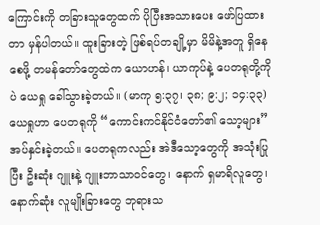ကြောင်းကို တခြားသူတွေထက် ပိုပြီးအသားပေး ဖော်ပြထားတာ မှန်ပါတယ်။ ထူးခြားတဲ့ ဖြစ်ရပ်တချို့မှာ မိမိနဲ့အတူ ရှိနေစေဖို့ တမန်တော်တွေထဲက ယောဟန်၊ ယာကုပ်နဲ့ ပေတရုတို့ကိုပဲ ယေရှု ခေါ်သွားခဲ့တယ်။ (မာကု ၅:၃၇၊ ၃၈; ၉:၂; ၁၄:၃၃) ယေရှုဟာ ပေတရုကို “ကောင်းကင်နိုင်ငံတော်၏ သော့များ” အပ်နှင်းခဲ့တယ်။ ပေတရုကလည်း အဲဒီသော့တွေကို အသုံးပြုပြီး ဦးဆုံး ဂျူးနဲ့ ဂျူးဘာသာဝင်တွေ၊ နောက် ရှမာရိလူတွေ၊ နောက်ဆုံး လူမျိုးခြားတွေ ဘုရားသ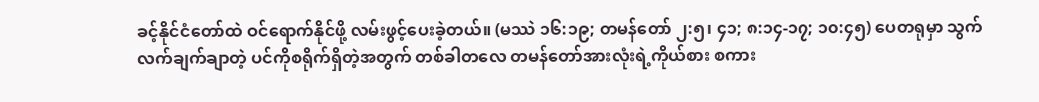ခင့်နိုင်ငံတော်ထဲ ဝင်ရောက်နိုင်ဖို့ လမ်းဖွင့်ပေးခဲ့တယ်။ (မဿဲ ၁၆:၁၉; တမန်တော် ၂:၅၊ ၄၁; ၈:၁၄-၁၇; ၁၀:၄၅) ပေတရုမှာ သွက်လက်ချက်ချာတဲ့ ပင်ကိုစရိုက်ရှိတဲ့အတွက် တစ်ခါတလေ တမန်တော်အားလုံးရဲ့ကိုယ်စား စကား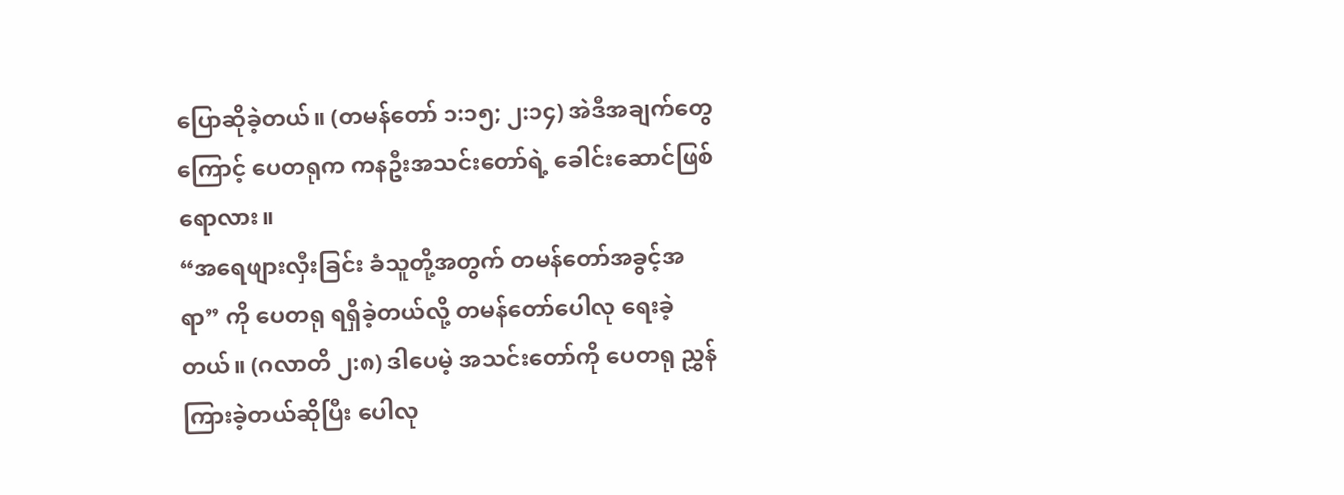ပြောဆိုခဲ့တယ်။ (တမန်တော် ၁:၁၅; ၂:၁၄) အဲဒီအချက်တွေကြောင့် ပေတရုက ကနဦးအသင်းတော်ရဲ့ ခေါင်းဆောင်ဖြစ်ရောလား။
“အရေဖျားလှီးခြင်း ခံသူတို့အတွက် တမန်တော်အခွင့်အရာ” ကို ပေတရု ရရှိခဲ့တယ်လို့ တမန်တော်ပေါလု ရေးခဲ့တယ်။ (ဂလာတိ ၂:၈) ဒါပေမဲ့ အသင်းတော်ကို ပေတရု ညွှန်ကြားခဲ့တယ်ဆိုပြီး ပေါလု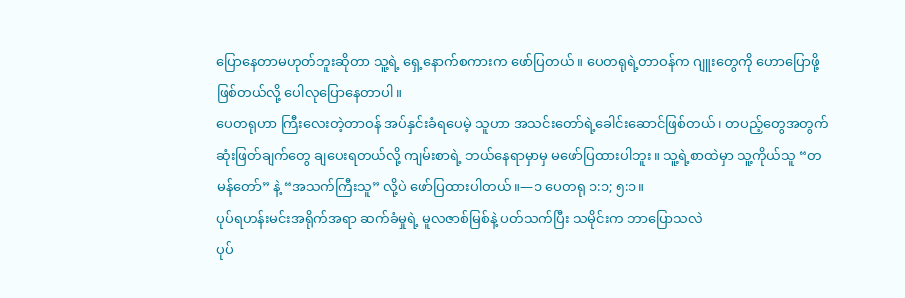ပြောနေတာမဟုတ်ဘူးဆိုတာ သူ့ရဲ့ ရှေ့နောက်စကားက ဖော်ပြတယ်။ ပေတရုရဲ့တာဝန်က ဂျူးတွေကို ဟောပြောဖို့ဖြစ်တယ်လို့ ပေါလုပြောနေတာပါ။
ပေတရုဟာ ကြီးလေးတဲ့တာဝန် အပ်နှင်းခံရပေမဲ့ သူဟာ အသင်းတော်ရဲ့ခေါင်းဆောင်ဖြစ်တယ်၊ တပည့်တွေအတွက် ဆုံးဖြတ်ချက်တွေ ချပေးရတယ်လို့ ကျမ်းစာရဲ့ ဘယ်နေရာမှာမှ မဖော်ပြထားပါဘူး။ သူ့ရဲ့စာထဲမှာ သူ့ကိုယ်သူ “တမန်တော်” နဲ့ “အသက်ကြီးသူ” လို့ပဲ ဖော်ပြထားပါတယ်။—၁ ပေတရု ၁:၁; ၅:၁။
ပုပ်ရဟန်းမင်းအရိုက်အရာ ဆက်ခံမှုရဲ့ မူလဇာစ်မြစ်နဲ့ ပတ်သက်ပြီး သမိုင်းက ဘာပြောသလဲ
ပုပ်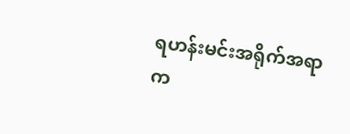ရဟန်းမင်းအရိုက်အရာက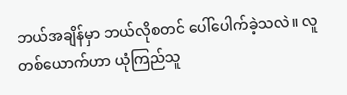ဘယ်အချိန်မှာ ဘယ်လိုစတင် ပေါ်ပေါက်ခဲ့သလဲ။ လူတစ်ယောက်ဟာ ယုံကြည်သူ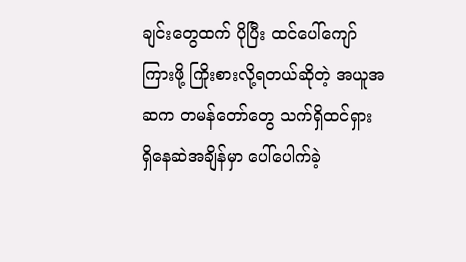ချင်းတွေထက် ပိုပြီး ထင်ပေါ်ကျော်ကြားဖို့ ကြိုးစားလို့ရတယ်ဆိုတဲ့ အယူအဆက တမန်တော်တွေ သက်ရှိထင်ရှား ရှိနေဆဲအချိန်မှာ ပေါ်ပေါက်ခဲ့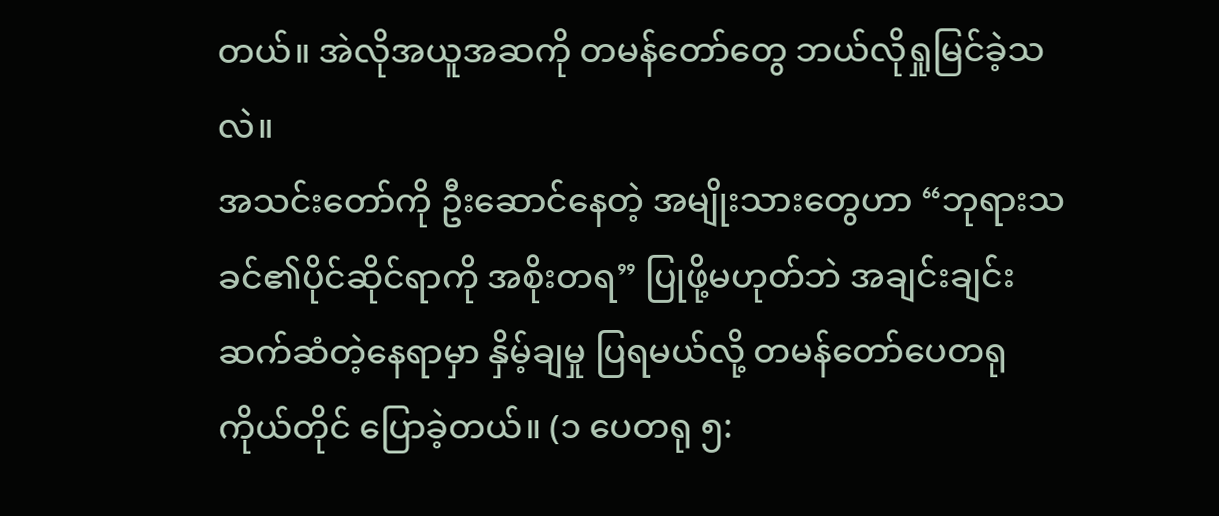တယ်။ အဲလိုအယူအဆကို တမန်တော်တွေ ဘယ်လိုရှုမြင်ခဲ့သလဲ။
အသင်းတော်ကို ဦးဆောင်နေတဲ့ အမျိုးသားတွေဟာ “ဘုရားသခင်၏ပိုင်ဆိုင်ရာကို အစိုးတရ” ပြုဖို့မဟုတ်ဘဲ အချင်းချင်း ဆက်ဆံတဲ့နေရာမှာ နှိမ့်ချမှု ပြရမယ်လို့ တမန်တော်ပေတရုကိုယ်တိုင် ပြောခဲ့တယ်။ (၁ ပေတရု ၅: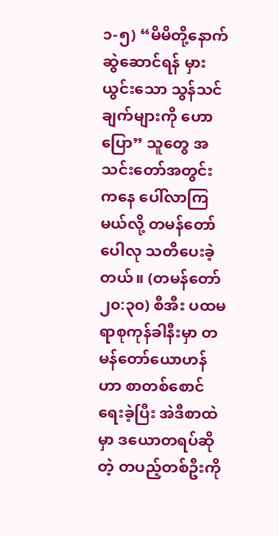၁-၅) “မိမိတို့နောက် ဆွဲဆောင်ရန် မှားယွင်းသော သွန်သင်ချက်များကို ဟောပြော” သူတွေ အသင်းတော်အတွင်းကနေ ပေါ်လာကြမယ်လို့ တမန်တော်ပေါလု သတိပေးခဲ့တယ်။ (တမန်တော် ၂၀:၃၀) စီအီး ပထမရာစုကုန်ခါနီးမှာ တမန်တော်ယောဟန်ဟာ စာတစ်စောင် ရေးခဲ့ပြီး အဲဒီစာထဲမှာ ဒယောတရပ်ဆိုတဲ့ တပည့်တစ်ဦးကို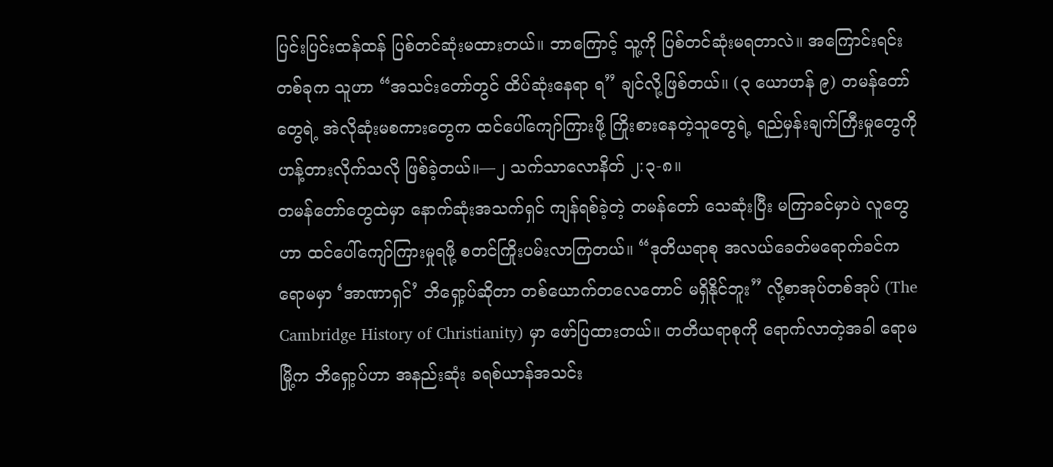ပြင်းပြင်းထန်ထန် ပြစ်တင်ဆုံးမထားတယ်။ ဘာကြောင့် သူ့ကို ပြစ်တင်ဆုံးမရတာလဲ။ အကြောင်းရင်းတစ်ခုက သူဟာ “အသင်းတော်တွင် ထိပ်ဆုံးနေရာ ရ” ချင်လို့ဖြစ်တယ်။ (၃ ယောဟန် ၉) တမန်တော်တွေရဲ့ အဲလိုဆုံးမစကားတွေက ထင်ပေါ်ကျော်ကြားဖို့ ကြိုးစားနေတဲ့သူတွေရဲ့ ရည်မှန်းချက်ကြီးမှုတွေကို ဟန့်တားလိုက်သလို ဖြစ်ခဲ့တယ်။—၂ သက်သာလောနိတ် ၂:၃-၈။
တမန်တော်တွေထဲမှာ နောက်ဆုံးအသက်ရှင် ကျန်ရစ်ခဲ့တဲ့ တမန်တော် သေဆုံးပြီး မကြာခင်မှာပဲ လူတွေဟာ ထင်ပေါ်ကျော်ကြားမှုရဖို့ စတင်ကြိုးပမ်းလာကြတယ်။ “ဒုတိယရာစု အလယ်ခေတ်မရောက်ခင်က ရောမမှာ ‘အာဏာရှင်’ ဘိရှော့ပ်ဆိုတာ တစ်ယောက်တလေတောင် မရှိနိုင်ဘူး” လို့စာအုပ်တစ်အုပ် (The Cambridge History of Christianity) မှာ ဖော်ပြထားတယ်။ တတိယရာစုကို ရောက်လာတဲ့အခါ ရောမမြို့က ဘိရှော့ပ်ဟာ အနည်းဆုံး ခရစ်ယာန်အသင်း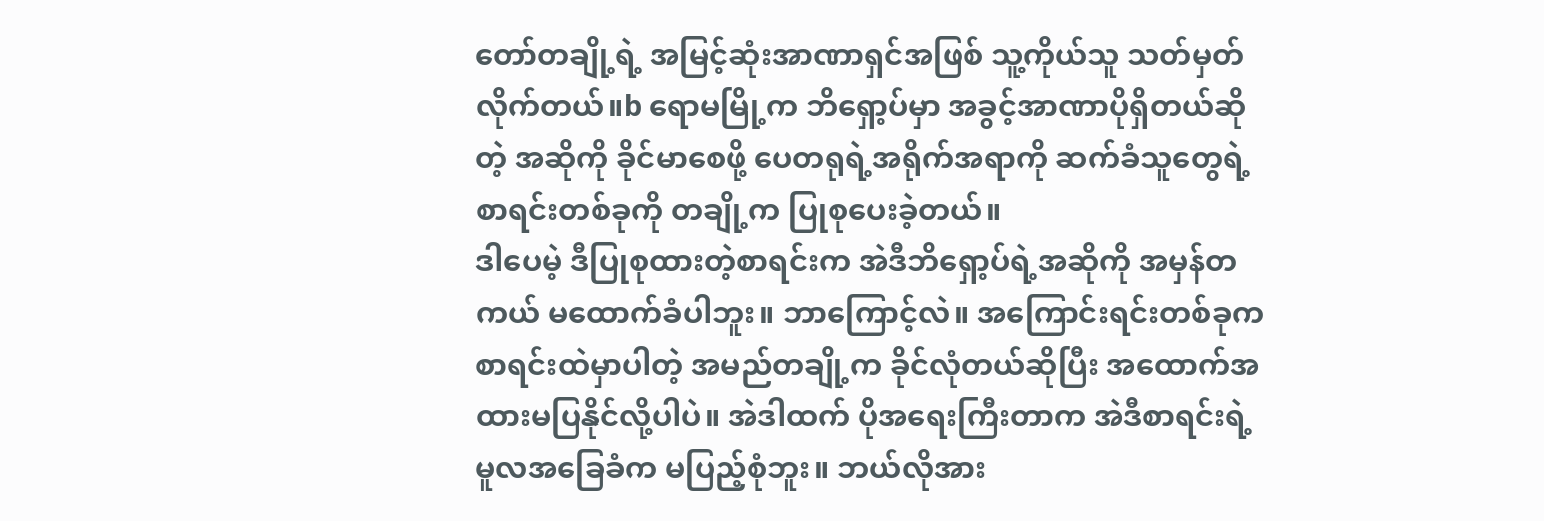တော်တချို့ရဲ့ အမြင့်ဆုံးအာဏာရှင်အဖြစ် သူ့ကိုယ်သူ သတ်မှတ်လိုက်တယ်။b ရောမမြို့က ဘိရှော့ပ်မှာ အခွင့်အာဏာပိုရှိတယ်ဆိုတဲ့ အဆိုကို ခိုင်မာစေဖို့ ပေတရုရဲ့အရိုက်အရာကို ဆက်ခံသူတွေရဲ့ စာရင်းတစ်ခုကို တချို့က ပြုစုပေးခဲ့တယ်။
ဒါပေမဲ့ ဒီပြုစုထားတဲ့စာရင်းက အဲဒီဘိရှော့ပ်ရဲ့အဆိုကို အမှန်တကယ် မထောက်ခံပါဘူး။ ဘာကြောင့်လဲ။ အကြောင်းရင်းတစ်ခုက စာရင်းထဲမှာပါတဲ့ အမည်တချို့က ခိုင်လုံတယ်ဆိုပြီး အထောက်အထားမပြနိုင်လို့ပါပဲ။ အဲဒါထက် ပိုအရေးကြီးတာက အဲဒီစာရင်းရဲ့ မူလအခြေခံက မပြည့်စုံဘူး။ ဘယ်လိုအား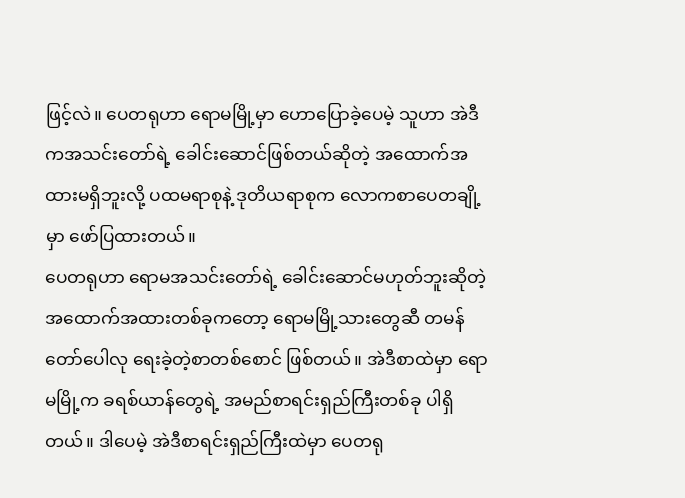ဖြင့်လဲ။ ပေတရုဟာ ရောမမြို့မှာ ဟောပြောခဲ့ပေမဲ့ သူဟာ အဲဒီကအသင်းတော်ရဲ့ ခေါင်းဆောင်ဖြစ်တယ်ဆိုတဲ့ အထောက်အထားမရှိဘူးလို့ ပထမရာစုနဲ့ ဒုတိယရာစုက လောကစာပေတချို့မှာ ဖော်ပြထားတယ်။
ပေတရုဟာ ရောမအသင်းတော်ရဲ့ ခေါင်းဆောင်မဟုတ်ဘူးဆိုတဲ့ အထောက်အထားတစ်ခုကတော့ ရောမမြို့သားတွေဆီ တမန်တော်ပေါလု ရေးခဲ့တဲ့စာတစ်စောင် ဖြစ်တယ်။ အဲဒီစာထဲမှာ ရောမမြို့က ခရစ်ယာန်တွေရဲ့ အမည်စာရင်းရှည်ကြီးတစ်ခု ပါရှိတယ်။ ဒါပေမဲ့ အဲဒီစာရင်းရှည်ကြီးထဲမှာ ပေတရု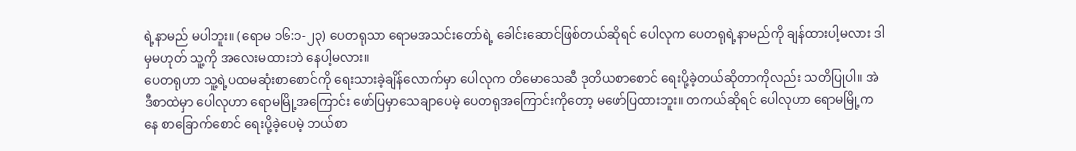ရဲ့နာမည် မပါဘူး။ (ရောမ ၁၆:၁-၂၃) ပေတရုသာ ရောမအသင်းတော်ရဲ့ ခေါင်းဆောင်ဖြစ်တယ်ဆိုရင် ပေါလုက ပေတရုရဲ့နာမည်ကို ချန်ထားပါ့မလား ဒါမှမဟုတ် သူ့ကို အလေးမထားဘဲ နေပါ့မလား။
ပေတရုဟာ သူ့ရဲ့ပထမဆုံးစာစောင်ကို ရေးသားခဲ့ချိန်လောက်မှာ ပေါလုက တိမောသေဆီ ဒုတိယစာစောင် ရေးပို့ခဲ့တယ်ဆိုတာကိုလည်း သတိပြုပါ။ အဲဒီစာထဲမှာ ပေါလုဟာ ရောမမြို့အကြောင်း ဖော်ပြမှာသေချာပေမဲ့ ပေတရုအကြောင်းကိုတော့ မဖော်ပြထားဘူး။ တကယ်ဆိုရင် ပေါလုဟာ ရောမမြို့ကနေ စာခြောက်စောင် ရေးပို့ခဲ့ပေမဲ့ ဘယ်စာ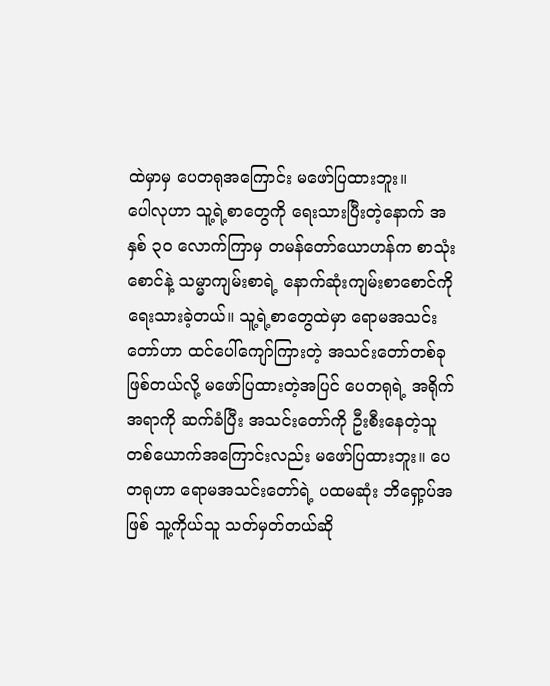ထဲမှာမှ ပေတရုအကြောင်း မဖော်ပြထားဘူး။
ပေါလုဟာ သူ့ရဲ့စာတွေကို ရေးသားပြီးတဲ့နောက် အနှစ် ၃၀ လောက်ကြာမှ တမန်တော်ယောဟန်က စာသုံးစောင်နဲ့ သမ္မာကျမ်းစာရဲ့ နောက်ဆုံးကျမ်းစာစောင်ကို ရေးသားခဲ့တယ်။ သူ့ရဲ့စာတွေထဲမှာ ရောမအသင်းတော်ဟာ ထင်ပေါ်ကျော်ကြားတဲ့ အသင်းတော်တစ်ခု ဖြစ်တယ်လို့ မဖော်ပြထားတဲ့အပြင် ပေတရုရဲ့ အရိုက်အရာကို ဆက်ခံပြီး အသင်းတော်ကို ဦးစီးနေတဲ့သူ တစ်ယောက်အကြောင်းလည်း မဖော်ပြထားဘူး။ ပေတရုဟာ ရောမအသင်းတော်ရဲ့ ပထမဆုံး ဘိရှော့ပ်အဖြစ် သူ့ကိုယ်သူ သတ်မှတ်တယ်ဆို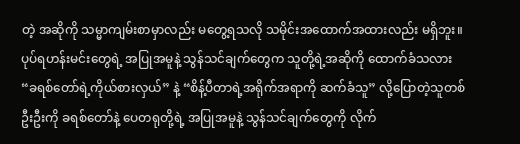တဲ့ အဆိုကို သမ္မာကျမ်းစာမှာလည်း မတွေ့ရသလို သမိုင်းအထောက်အထားလည်း မရှိဘူး။
ပုပ်ရဟန်းမင်းတွေရဲ့ အပြုအမူနဲ့ သွန်သင်ချက်တွေက သူတို့ရဲ့အဆိုကို ထောက်ခံသလား
“ခရစ်တော်ရဲ့ကိုယ်စားလှယ်” နဲ့ “စိန့်ပီတာရဲ့အရိုက်အရာကို ဆက်ခံသူ” လို့ပြောတဲ့သူတစ်ဦးဦးကို ခရစ်တော်နဲ့ ပေတရုတို့ရဲ့ အပြုအမူနဲ့ သွန်သင်ချက်တွေကို လိုက်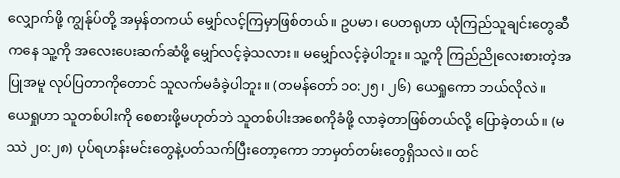လျှောက်ဖို့ ကျွန်ုပ်တို့ အမှန်တကယ် မျှော်လင့်ကြမှာဖြစ်တယ်။ ဥပမာ၊ ပေတရုဟာ ယုံကြည်သူချင်းတွေဆီကနေ သူ့ကို အလေးပေးဆက်ဆံဖို့ မျှော်လင့်ခဲ့သလား။ မမျှော်လင့်ခဲ့ပါဘူး။ သူ့ကို ကြည်ညိုလေးစားတဲ့အပြုအမူ လုပ်ပြတာကိုတောင် သူလက်မခံခဲ့ပါဘူး။ (တမန်တော် ၁၀:၂၅၊ ၂၆) ယေရှုကော ဘယ်လိုလဲ။ ယေရှုဟာ သူတစ်ပါးကို စေစားဖို့မဟုတ်ဘဲ သူတစ်ပါးအစေကိုခံဖို့ လာခဲ့တာဖြစ်တယ်လို့ ပြောခဲ့တယ်။ (မဿဲ ၂၀:၂၈) ပုပ်ရဟန်းမင်းတွေနဲ့ပတ်သက်ပြီးတော့ကော ဘာမှတ်တမ်းတွေရှိသလဲ။ ထင်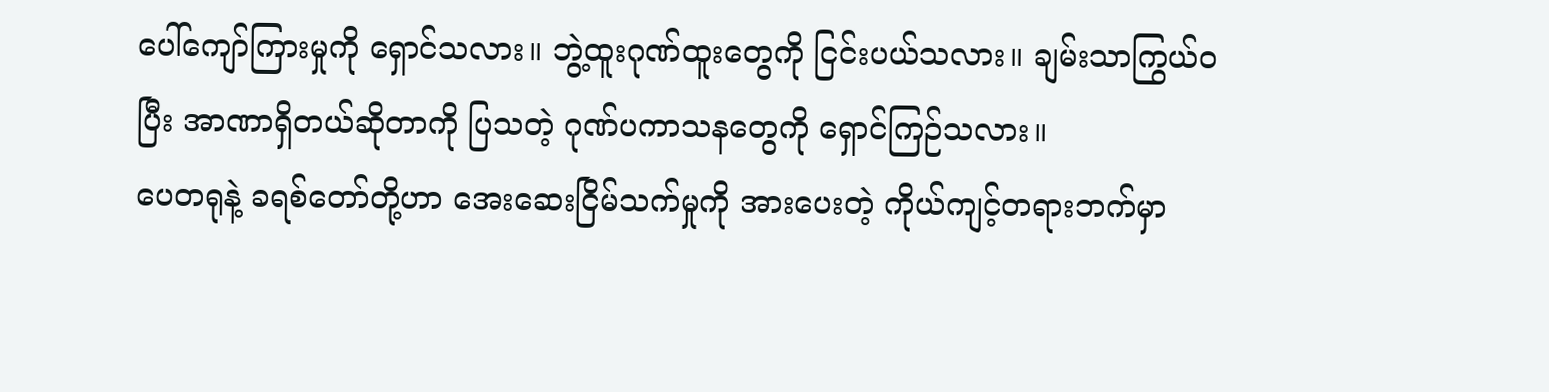ပေါ်ကျော်ကြားမှုကို ရှောင်သလား။ ဘွဲ့ထူးဂုဏ်ထူးတွေကို ငြင်းပယ်သလား။ ချမ်းသာကြွယ်ဝပြီး အာဏာရှိတယ်ဆိုတာကို ပြသတဲ့ ဂုဏ်ပကာသနတွေကို ရှောင်ကြဉ်သလား။
ပေတရုနဲ့ ခရစ်တော်တို့ဟာ အေးဆေးငြိမ်သက်မှုကို အားပေးတဲ့ ကိုယ်ကျင့်တရားဘက်မှာ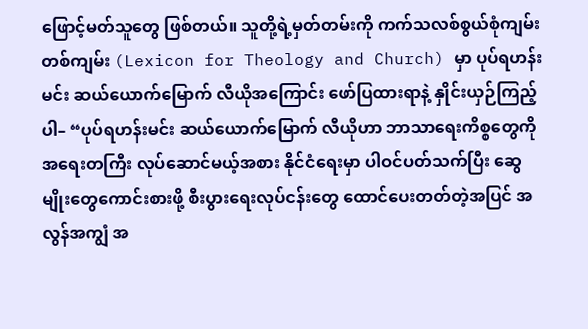ဖြောင့်မတ်သူတွေ ဖြစ်တယ်။ သူတို့ရဲ့မှတ်တမ်းကို ကက်သလစ်စွယ်စုံကျမ်းတစ်ကျမ်း (Lexicon for Theology and Church) မှာ ပုပ်ရဟန်းမင်း ဆယ်ယောက်မြောက် လီယိုအကြောင်း ဖော်ပြထားရာနဲ့ နှိုင်းယှဉ်ကြည့်ပါ– “ပုပ်ရဟန်းမင်း ဆယ်ယောက်မြောက် လီယိုဟာ ဘာသာရေးကိစ္စတွေကို အရေးတကြီး လုပ်ဆောင်မယ့်အစား နိုင်ငံရေးမှာ ပါဝင်ပတ်သက်ပြီး ဆွေမျိုးတွေကောင်းစားဖို့ စီးပွားရေးလုပ်ငန်းတွေ ထောင်ပေးတတ်တဲ့အပြင် အလွန်အကျွံ အ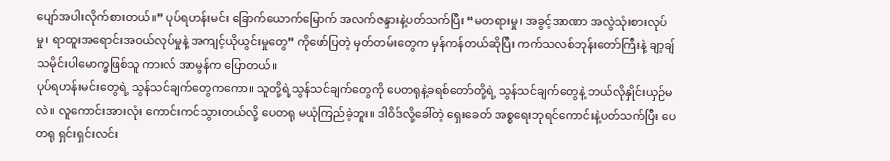ပျော်အပါးလိုက်စားတယ်။” ပုပ်ရဟန်းမင်း ခြောက်ယောက်မြောက် အလက်ဇန္ဒားနဲ့ပတ်သက်ပြီး “မတရားမှု၊ အခွင့်အာဏာ အလွဲသုံးစားလုပ်မှု၊ ရာထူးအရောင်းအဝယ်လုပ်မှုနဲ့ အကျင့်ယိုယွင်းမှုတွေ” ကိုဖော်ပြတဲ့ မှတ်တမ်းတွေက မှန်ကန်တယ်ဆိုပြီး ကက်သလစ်ဘုန်းတော်ကြီးနဲ့ ချာ့ချ်သမိုင်းပါမောက္ခဖြစ်သူ ကားလ် အာမွန်က ပြောတယ်။
ပုပ်ရဟန်းမင်းတွေရဲ့ သွန်သင်ချက်တွေကကော။ သူတို့ရဲ့သွန်သင်ချက်တွေကို ပေတရုနဲ့ခရစ်တော်တို့ရဲ့ သွန်သင်ချက်တွေနဲ့ ဘယ်လိုနှိုင်းယှဉ်မလဲ။ လူကောင်းအားလုံး ကောင်းကင်သွားတယ်လို့ ပေတရု မယုံကြည်ခဲ့ဘူး။ ဒါဝိဒ်လို့ခေါ်တဲ့ ရှေးခေတ် အစ္စရေးဘုရင်ကောင်းနဲ့ပတ်သက်ပြီး ပေတရု ရှင်းရှင်းလင်း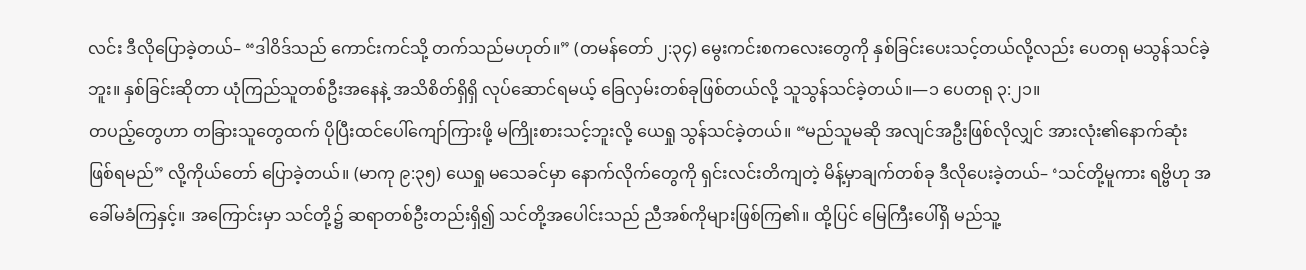လင်း ဒီလိုပြောခဲ့တယ်– “ဒါဝိဒ်သည် ကောင်းကင်သို့ တက်သည်မဟုတ်။” (တမန်တော် ၂:၃၄) မွေးကင်းစကလေးတွေကို နှစ်ခြင်းပေးသင့်တယ်လို့လည်း ပေတရု မသွန်သင်ခဲ့ဘူး။ နှစ်ခြင်းဆိုတာ ယုံကြည်သူတစ်ဦးအနေနဲ့ အသိစိတ်ရှိရှိ လုပ်ဆောင်ရမယ့် ခြေလှမ်းတစ်ခုဖြစ်တယ်လို့ သူသွန်သင်ခဲ့တယ်။—၁ ပေတရု ၃:၂၁။
တပည့်တွေဟာ တခြားသူတွေထက် ပိုပြီးထင်ပေါ်ကျော်ကြားဖို့ မကြိုးစားသင့်ဘူးလို့ ယေရှု သွန်သင်ခဲ့တယ်။ “မည်သူမဆို အလျင်အဦးဖြစ်လိုလျှင် အားလုံး၏နောက်ဆုံး ဖြစ်ရမည်” လို့ကိုယ်တော် ပြောခဲ့တယ်။ (မာကု ၉:၃၅) ယေရှု မသေခင်မှာ နောက်လိုက်တွေကို ရှင်းလင်းတိကျတဲ့ မိန့်မှာချက်တစ်ခု ဒီလိုပေးခဲ့တယ်– ‘သင်တို့မူကား ရဗ္ဗိဟု အခေါ်မခံကြနှင့်။ အကြောင်းမှာ သင်တို့၌ ဆရာတစ်ဦးတည်းရှိ၍ သင်တို့အပေါင်းသည် ညီအစ်ကိုများဖြစ်ကြ၏။ ထို့ပြင် မြေကြီးပေါ်ရှိ မည်သူ့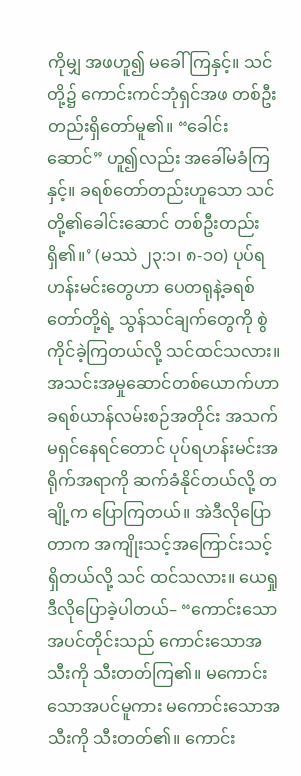ကိုမျှ အဖဟူ၍ မခေါ်ကြနှင့်။ သင်တို့၌ ကောင်းကင်ဘုံရှင်အဖ တစ်ဦးတည်းရှိတော်မူ၏။ “ခေါင်းဆောင်” ဟူ၍လည်း အခေါ်မခံကြနှင့်။ ခရစ်တော်တည်းဟူသော သင်တို့၏ခေါင်းဆောင် တစ်ဦးတည်းရှိ၏။’ (မဿဲ ၂၃:၁၊ ၈-၁၀) ပုပ်ရဟန်းမင်းတွေဟာ ပေတရုနဲ့ခရစ်တော်တို့ရဲ့ သွန်သင်ချက်တွေကို စွဲကိုင်ခဲ့ကြတယ်လို့ သင်ထင်သလား။
အသင်းအမှုဆောင်တစ်ယောက်ဟာ ခရစ်ယာန်လမ်းစဉ်အတိုင်း အသက်မရှင်နေရင်တောင် ပုပ်ရဟန်းမင်းအရိုက်အရာကို ဆက်ခံနိုင်တယ်လို့ တချို့က ပြောကြတယ်။ အဲဒီလိုပြောတာက အကျိုးသင့်အကြောင်းသင့် ရှိတယ်လို့ သင် ထင်သလား။ ယေရှု ဒီလိုပြောခဲ့ပါတယ်– “ကောင်းသောအပင်တိုင်းသည် ကောင်းသောအသီးကို သီးတတ်ကြ၏။ မကောင်းသောအပင်မူကား မကောင်းသောအသီးကို သီးတတ်၏။ ကောင်း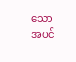သောအပင်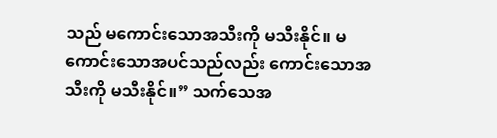သည် မကောင်းသောအသီးကို မသီးနိုင်။ မကောင်းသောအပင်သည်လည်း ကောင်းသောအသီးကို မသီးနိုင်။” သက်သေအ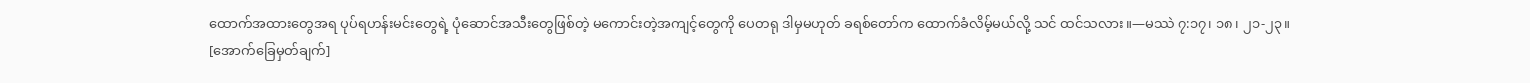ထောက်အထားတွေအရ ပုပ်ရဟန်းမင်းတွေရဲ့ ပုံဆောင်အသီးတွေဖြစ်တဲ့ မကောင်းတဲ့အကျင့်တွေကို ပေတရု ဒါမှမဟုတ် ခရစ်တော်က ထောက်ခံလိမ့်မယ်လို့ သင် ထင်သလား။—မဿဲ ၇:၁၇၊ ၁၈၊ ၂၁-၂၃။
[အောက်ခြေမှတ်ချက်]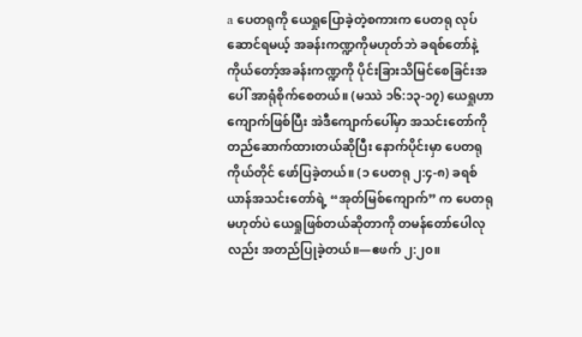a ပေတရုကို ယေရှုပြောခဲ့တဲ့စကားက ပေတရု လုပ်ဆောင်ရမယ့် အခန်းကဏ္ဍကိုမဟုတ်ဘဲ ခရစ်တော်နဲ့ ကိုယ်တော့်အခန်းကဏ္ဍကို ပိုင်းခြားသိမြင်စေခြင်းအပေါ် အာရုံစိုက်စေတယ်။ (မဿဲ ၁၆:၁၃-၁၇) ယေရှုဟာ ကျောက်ဖြစ်ပြီး အဲဒီကျောက်ပေါ်မှာ အသင်းတော်ကို တည်ဆောက်ထားတယ်ဆိုပြီး နောက်ပိုင်းမှာ ပေတရုကိုယ်တိုင် ဖော်ပြခဲ့တယ်။ (၁ ပေတရု ၂:၄-၈) ခရစ်ယာန်အသင်းတော်ရဲ့ “အုတ်မြစ်ကျောက်” က ပေတရုမဟုတ်ပဲ ယေရှုဖြစ်တယ်ဆိုတာကို တမန်တော်ပေါလုလည်း အတည်ပြုခဲ့တယ်။—ဧဖက် ၂:၂၀။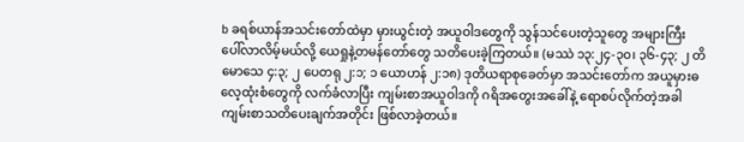b ခရစ်ယာန်အသင်းတော်ထဲမှာ မှားယွင်းတဲ့ အယူဝါဒတွေကို သွန်သင်ပေးတဲ့သူတွေ အများကြီး ပေါ်လာလိမ့်မယ်လို့ ယေရှုနဲ့တမန်တော်တွေ သတိပေးခဲ့ကြတယ်။ (မဿဲ ၁၃:၂၄-၃၀၊ ၃၆-၄၃; ၂ တိမောသေ ၄:၃; ၂ ပေတရု ၂:၁; ၁ ယောဟန် ၂:၁၈) ဒုတိယရာစုခေတ်မှာ အသင်းတော်က အယူမှားဓလေ့ထုံးစံတွေကို လက်ခံလာပြီး ကျမ်းစာအယူဝါဒကို ဂရိအတွေးအခေါ်နဲ့ ရောစပ်လိုက်တဲ့အခါ ကျမ်းစာသတိပေးချက်အတိုင်း ဖြစ်လာခဲ့တယ်။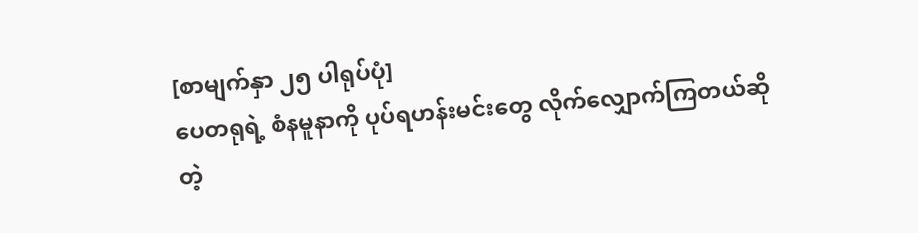[စာမျက်နှာ ၂၅ ပါရုပ်ပုံ]
ပေတရုရဲ့ စံနမူနာကို ပုပ်ရဟန်းမင်းတွေ လိုက်လျှောက်ကြတယ်ဆိုတဲ့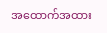အထောက်အထား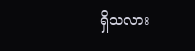ရှိသလား